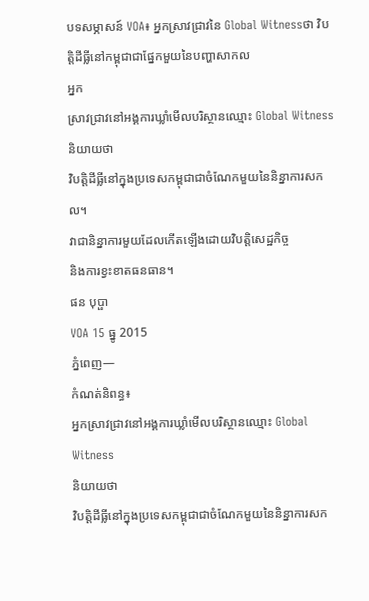បទសម្ភាសន៍ VOA៖ អ្នកស្រាវជ្រាវនៃ Global Witnessថា វិបត្តិដីធ្លីនៅកម្ពុជាជាផ្នែកមួយនៃបញ្ហាសាកល
អ្នក
ស្រាវជ្រាវនៅអង្គការឃ្លាំមើលបរិស្ថានឈ្មោះ Global Witness
និយាយថា
វិបត្តិដីធ្លីនៅក្នុងប្រទេសកម្ពុជាជាចំណែកមួយនៃនិន្នាការសកល។
វាជានិន្នាការមួយដែលកើតឡើងដោយវិបត្តិសេដ្ឋកិច្ច
និងការខ្វះខាតធនធាន។
ផន បុប្ផា
VOA 15 ធ្នូ 2015
ភ្នំពេញ—
កំណត់និពន្ធ៖
អ្នកស្រាវជ្រាវនៅអង្គការឃ្លាំមើលបរិស្ថានឈ្មោះ Global Witness
និយាយថា
វិបត្តិដីធ្លីនៅក្នុងប្រទេសកម្ពុជាជាចំណែកមួយនៃនិន្នាការសក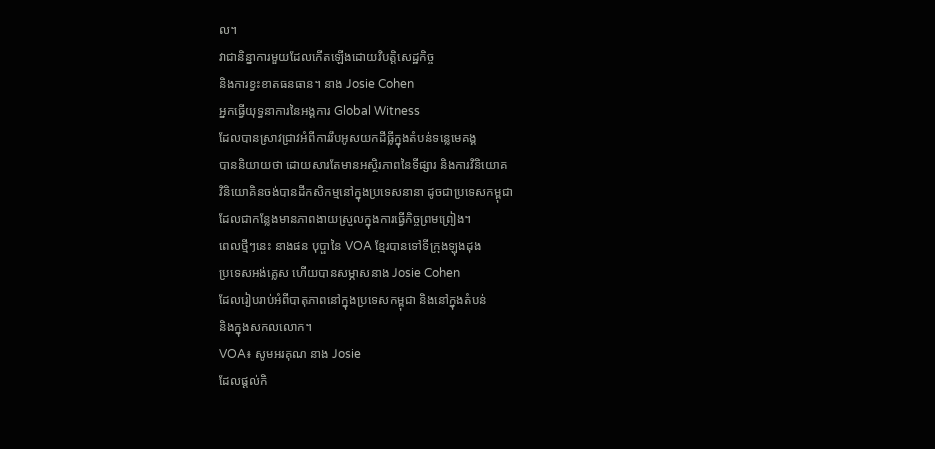ល។
វាជានិន្នាការមួយដែលកើតឡើងដោយវិបត្តិសេដ្ឋកិច្ច
និងការខ្វះខាតធនធាន។ នាង Josie Cohen
អ្នកធ្វើយុទ្ធនាការនៃអង្គការ Global Witness
ដែលបានស្រាវជ្រាវអំពីការរឹបអូសយកដីធ្លីក្នុងតំបន់ទន្លេមេគង្គ
បាននិយាយថា ដោយសារតែមានអស្ថិរភាពនៃទីផ្សារ និងការវិនិយោគ
វិនិយោគិនចង់បានដីកសិកម្មនៅក្នុងប្រទេសនានា ដូចជាប្រទេសកម្ពុជា
ដែលជាកន្លែងមានភាពងាយស្រួលក្នុងការធ្វើកិច្ចព្រមព្រៀង។
ពេលថ្មីៗនេះ នាងផន បុប្ផានៃ VOA ខ្មែរបានទៅទីក្រុងឡុងដុង
ប្រទេសអង់គ្លេស ហើយបានសម្ភាសនាង Josie Cohen
ដែលរៀបរាប់អំពីបាតុភាពនៅក្នុងប្រទេសកម្ពុជា និងនៅក្នុងតំបន់
និងក្នុងសកលលោក។
VOA៖ សូមអរគុណ នាង Josie
ដែលផ្តល់កិ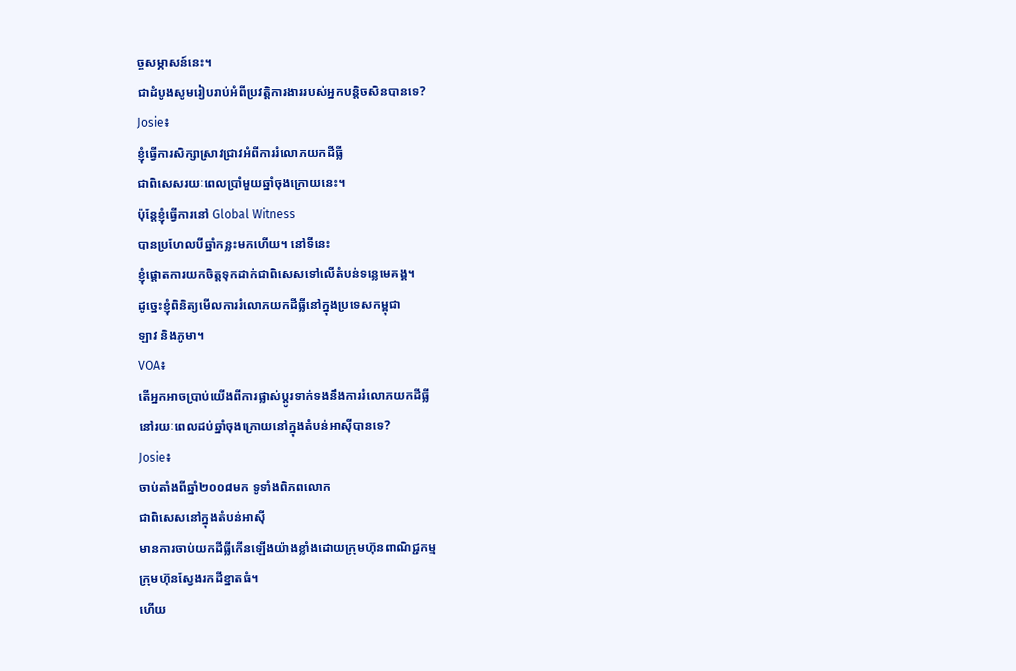ច្ចសម្ភាសន៍នេះ។
ជាដំបូងសូមរៀបរាប់អំពីប្រវត្តិការងាររបស់អ្នកបន្តិចសិនបានទេ?
Josie៖
ខ្ញុំធ្វើការសិក្សាស្រាវជ្រាវអំពីការរំលោភយកដីធ្លី
ជាពិសេសរយៈពេលប្រាំមួយឆ្នាំចុងក្រោយនេះ។
ប៉ុន្តែខ្ញុំធ្វើការនៅ Global Witness
បានប្រហែលបីឆ្នាំកន្លះមកហើយ។ នៅទីនេះ
ខ្ញុំផ្តោតការយកចិត្តទុកដាក់ជាពិសេសទៅលើតំបន់ទន្លេមេគង្គ។
ដូច្នេះខ្ញុំពិនិត្យមើលការរំលោភយកដីធ្លីនៅក្នុងប្រទេសកម្ពុជា
ឡាវ និងភូមា។
VOA៖
តើអ្នកអាចប្រាប់យើងពីការផ្លាស់ប្តូរទាក់ទងនឹងការរំលោភយកដីធ្លី
នៅរយៈពេលដប់ឆ្នាំចុងក្រោយនៅក្នុងតំបន់អាស៊ីបានទេ?
Josie៖
ចាប់តាំងពីឆ្នាំ២០០៨មក ទូទាំងពិភពលោក
ជាពិសេសនៅក្នុងតំបន់អាស៊ី
មានការចាប់យកដីធ្លីកើនឡើងយ៉ាងខ្លាំងដោយក្រុមហ៊ុនពាណិជ្ជកម្ម
ក្រុមហ៊ុនស្វែងរកដីខ្នាតធំ។
ហើយ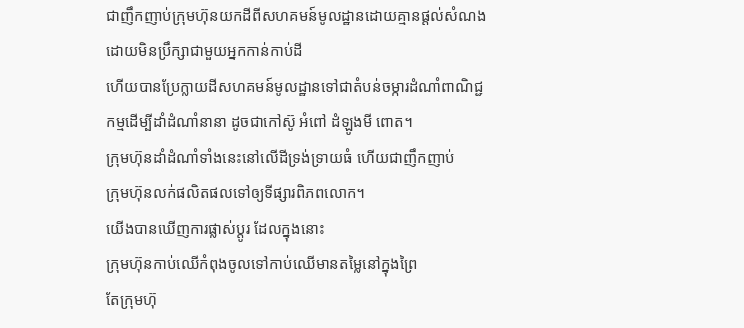ជាញឹកញាប់ក្រុមហ៊ុនយកដីពីសហគមន៍មូលដ្ឋានដោយគ្មានផ្តល់សំណង
ដោយមិនប្រឹក្សាជាមួយអ្នកកាន់កាប់ដី
ហើយបានប្រែក្លាយដីសហគមន៍មូលដ្ឋានទៅជាតំបន់ចម្ការដំណាំពាណិជ្ជ
កម្មដើម្បីដាំដំណាំនានា ដូចជាកៅស៊ូ អំពៅ ដំឡូងមី ពោត។
ក្រុមហ៊ុនដាំដំណាំទាំងនេះនៅលើដីទ្រង់ទ្រាយធំ ហើយជាញឹកញាប់
ក្រុមហ៊ុនលក់ផលិតផលទៅឲ្យទីផ្សារពិភពលោក។
យើងបានឃើញការផ្លាស់ប្តូរ ដែលក្នុងនោះ
ក្រុមហ៊ុនកាប់ឈើកំពុងចូលទៅកាប់ឈើមានតម្លៃនៅក្នុងព្រៃ
តែក្រុមហ៊ុ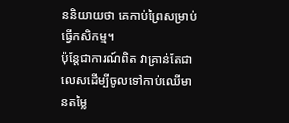ននិយាយថា គេកាប់ព្រៃសម្រាប់ធ្វើកសិកម្ម។
ប៉ុន្តែជាការណ៍ពិត វាគ្រាន់តែជាលេសដើម្បីចូលទៅកាប់ឈើមានតម្លៃ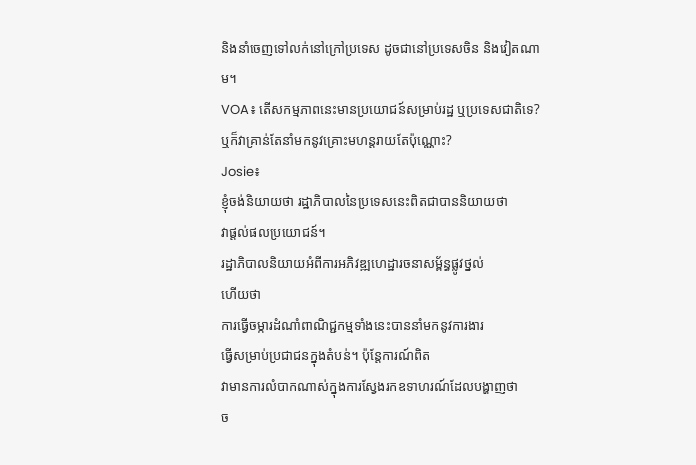និងនាំចេញទៅលក់នៅក្រៅប្រទេស ដូចជានៅប្រទេសចិន និងវៀតណាម។
VOA៖ តើសកម្មភាពនេះមានប្រយោជន៍សម្រាប់រដ្ឋ ឬប្រទេសជាតិទេ? ឬក៏វាគ្រាន់តែនាំមកនូវគ្រោះមហន្តរាយតែប៉ុណ្ណោះ?
Josie៖
ខ្ញុំចង់និយាយថា រដ្ឋាភិបាលនៃប្រទេសនេះពិតជាបាននិយាយថា
វាផ្តល់ផលប្រយោជន៍។
រដ្ឋាភិបាលនិយាយអំពីការអភិវឌ្ឍហេដ្ឋារចនាសម្ព័ន្ធផ្លូវថ្នល់
ហើយថា
ការធ្វើចម្ការដំណាំពាណិជ្ជកម្មទាំងនេះបាននាំមកនូវការងារ
ធ្វើសម្រាប់ប្រជាជនក្នុងតំបន់។ ប៉ុន្តែការណ៍ពិត
វាមានការលំបាកណាស់ក្នុងការស្វែងរកឧទាហរណ៍ដែលបង្ហាញថា
ច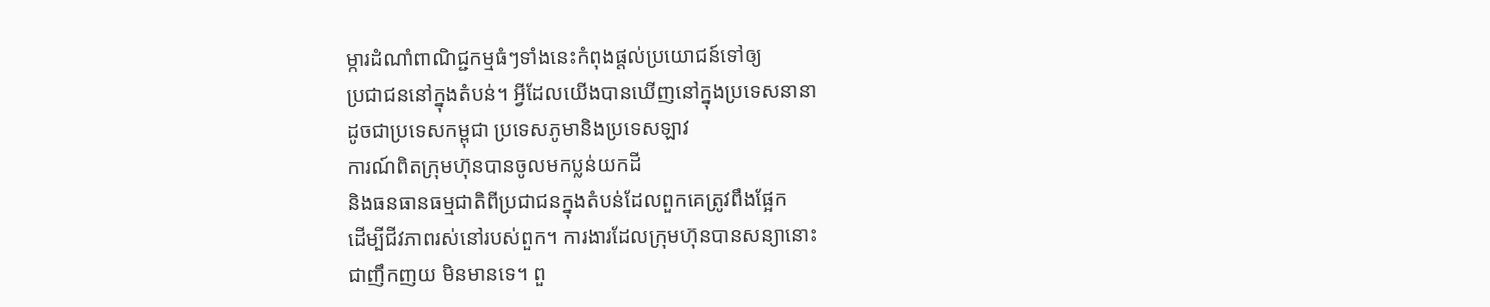ម្ការដំណាំពាណិជ្ជកម្មធំៗទាំងនេះកំពុងផ្តល់ប្រយោជន៍ទៅឲ្យ
ប្រជាជននៅក្នុងតំបន់។ អ្វីដែលយើងបានឃើញនៅក្នុងប្រទេសនានា
ដូចជាប្រទេសកម្ពុជា ប្រទេសភូមានិងប្រទេសឡាវ
ការណ៍ពិតក្រុមហ៊ុនបានចូលមកប្លន់យកដី
និងធនធានធម្មជាតិពីប្រជាជនក្នុងតំបន់ដែលពួកគេត្រូវពឹងផ្អែក
ដើម្បីជីវភាពរស់នៅរបស់ពួក។ ការងារដែលក្រុមហ៊ុនបានសន្យានោះ
ជាញឹកញយ មិនមានទេ។ ពួ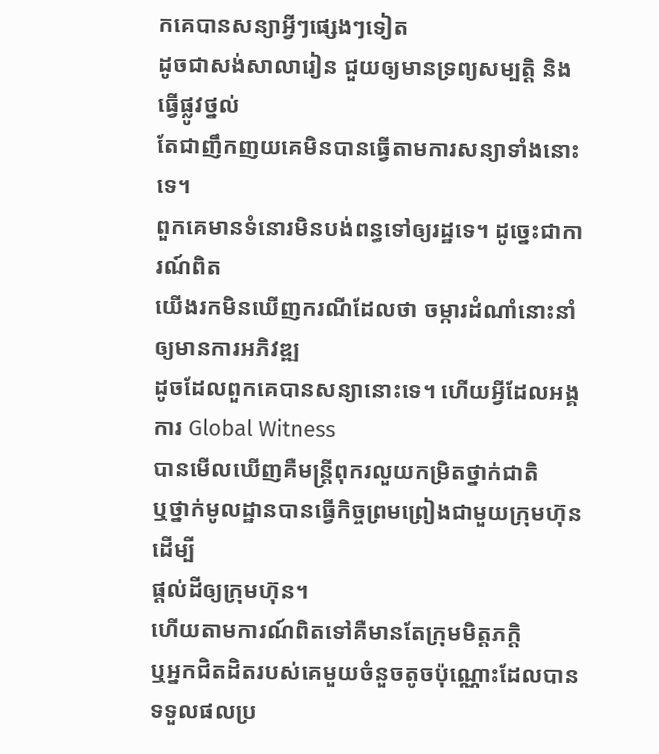កគេបានសន្យាអ្វីៗផ្សេងៗទៀត
ដូចជាសង់សាលារៀន ជួយឲ្យមានទ្រព្យសម្បត្តិ និងធ្វើផ្លូវថ្នល់
តែជាញឹកញយគេមិនបានធ្វើតាមការសន្យាទាំងនោះទេ។
ពួកគេមានទំនោរមិនបង់ពន្ធទៅឲ្យរដ្ឋទេ។ ដូច្នេះជាការណ៍ពិត
យើងរកមិនឃើញករណីដែលថា ចម្ការដំណាំនោះនាំឲ្យមានការអភិវឌ្ឍ
ដូចដែលពួកគេបានសន្យានោះទេ។ ហើយអ្វីដែលអង្គការ Global Witness
បានមើលឃើញគឺមន្ត្រីពុករលួយកម្រិតថ្នាក់ជាតិ
ឬថ្នាក់មូលដ្ឋានបានធ្វើកិច្ចព្រមព្រៀងជាមួយក្រុមហ៊ុនដើម្បី
ផ្តល់ដីឲ្យក្រុមហ៊ុន។
ហើយតាមការណ៍ពិតទៅគឺមានតែក្រុមមិត្តភក្តិ
ឬអ្នកជិតដិតរបស់គេមួយចំនួចតូចប៉ុណ្ណោះដែលបានទទួលផលប្រ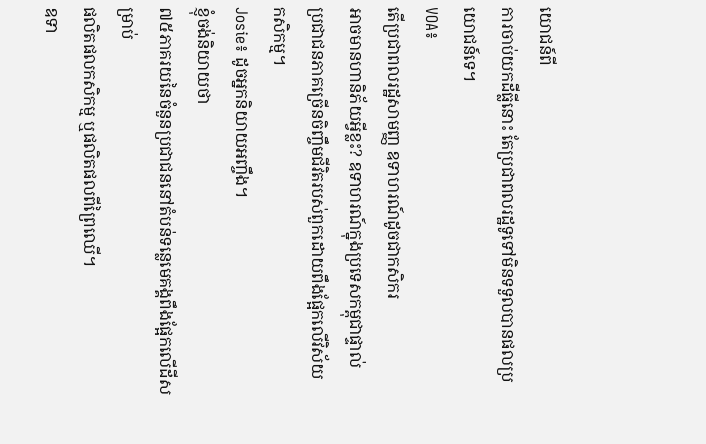យោជន៍ពី
ការចាប់យកដីធ្លីនោះ តែប្រជាពលរដ្ឋទូទៅមិនទទួលបានផលប្រយោជន៍ទេ។
VOA៖
តើប្រជាពលរដ្ឋសាមញ្ញ ឧទាហរណ៍ដូចជាកសិករ
អាចមានហានិភ័យអ្វីខ្លះ? ឧទាហរណ៍ក្នុងប្រទេសកម្ពុជាផ្ទាល់
ប្រជាជនភាគច្រើនចិញ្ចឹមជីវិតរបស់ពួកដោយពឹងផ្អែកលើវិស័យ
កសិកម្ម។
Josie៖ ដូចអ្នកនិយាយអញ្ចឹង។
ខ្ញុំចង់និយាយថា
៧៥ភាគរយនៃចំនួនប្រជាជននៅតំបន់ទន្លេមេគង្គពឹងផ្អែកលើដីសម្រាប់
ផលិតផលកសិកម្ម ឬផលិតផលពីព្រៃឈើ។
ឧទា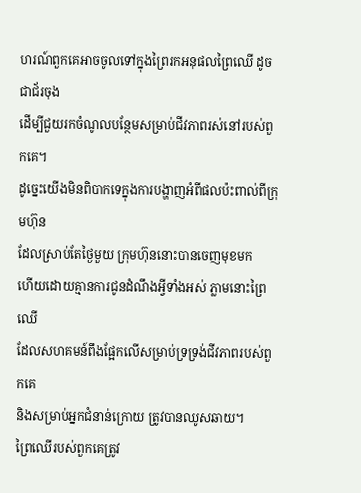ហរណ៍ពួកគេអាចចូលទៅក្នុងព្រៃរកអនុផលព្រៃឈើ ដូចជាជ័រចុង
ដើម្បីជួយរកចំណូលបន្ថែមសម្រាប់ជីវភាពរស់នៅរបស់ពួកគេ។
ដូច្នេះយើងមិនពិបាកទេក្នុងការបង្ហាញអំពីផលប៉ះពាល់ពីក្រុមហ៊ុន
ដែលស្រាប់តែថ្ងៃមួយ ក្រុមហ៊ុននោះបានចេញមុខមក
ហើយដោយគ្មានការជូនដំណឹងអ្វីទាំងអស់ ភ្លាមនោះព្រៃឈើ
ដែលសហគមន៍ពឹងផ្អែកលើសម្រាប់ទ្រទ្រង់ជីវភាពរបស់ពួកគេ
និងសម្រាប់អ្នកជំនាន់ក្រោយ ត្រូវបានឈូសឆាយ។
ព្រៃឈើរបស់ពួកគេត្រូវ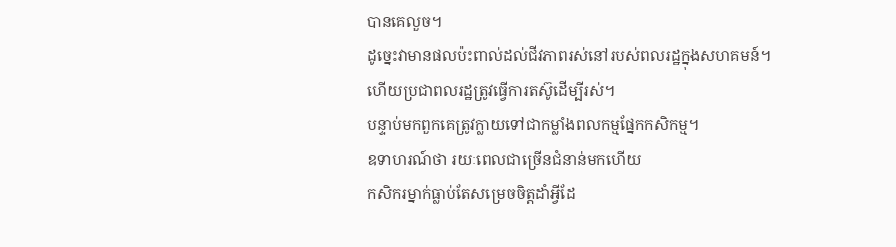បានគេលួច។
ដូច្នេះវាមានផលប៉ះពាល់ដល់ជីវភាពរស់នៅរបស់ពលរដ្ឋក្នុងសហគមន៍។
ហើយប្រជាពលរដ្ឋត្រូវធ្វើការតស៊ូដើម្បីរស់។
បន្ទាប់មកពួកគេត្រូវក្លាយទៅជាកម្លាំងពលកម្មផ្នែកកសិកម្ម។
ឧទាហរណ៍ថា រយៈពេលជាច្រើនជំនាន់មកហើយ
កសិករម្នាក់ធ្លាប់តែសម្រេចចិត្តដាំអ្វីដែ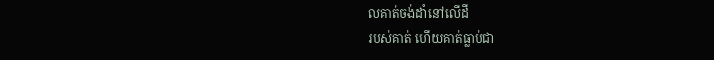លគាត់ចង់ដាំនៅលើដី
របស់គាត់ ហើយគាត់ធ្លាប់ជា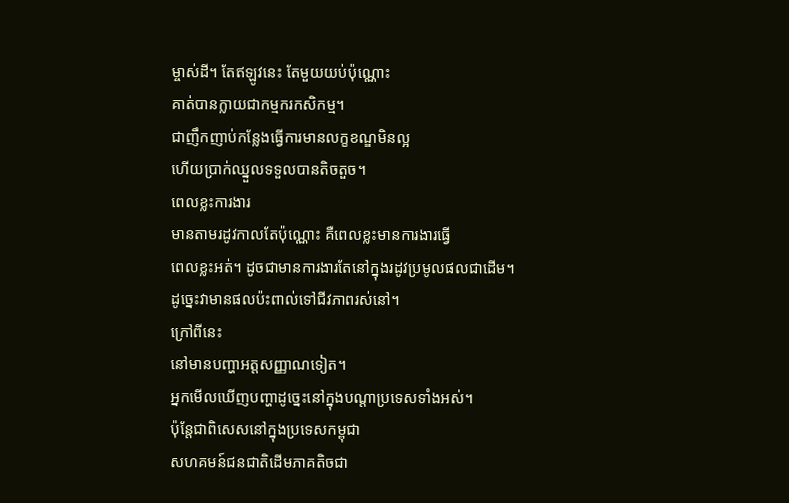ម្ចាស់ដី។ តែឥឡូវនេះ តែមួយយប់ប៉ុណ្ណោះ
គាត់បានក្លាយជាកម្មករកសិកម្ម។
ជាញឹកញាប់កន្លែងធ្វើការមានលក្ខខណ្ឌមិនល្អ
ហើយប្រាក់ឈ្នួលទទួលបានតិចតួច។
ពេលខ្លះការងារ
មានតាមរដូវកាលតែប៉ុណ្ណោះ គឺពេលខ្លះមានការងារធ្វើ
ពេលខ្លះអត់។ ដូចជាមានការងារតែនៅក្នុងរដូវប្រមូលផលជាដើម។
ដូច្នេះវាមានផលប៉ះពាល់ទៅជីវភាពរស់នៅ។
ក្រៅពីនេះ
នៅមានបញ្ហាអត្ដសញ្ញាណទៀត។
អ្នកមើលឃើញបញ្ហាដូច្នេះនៅក្នុងបណ្តាប្រទេសទាំងអស់។
ប៉ុន្តែជាពិសេសនៅក្នុងប្រទេសកម្ពុជា
សហគមន៍ជនជាតិដើមភាគតិចជា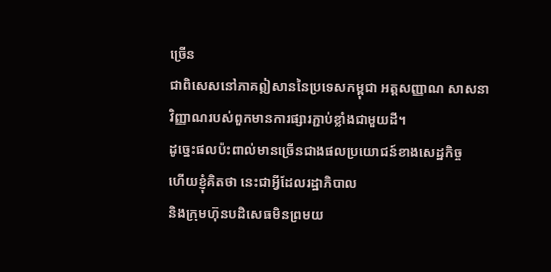ច្រើន
ជាពិសេសនៅភាគឦសាននៃប្រទេសកម្ពុជា អត្តសញ្ញាណ សាសនា
វិញ្ញាណរបស់ពួកមានការផ្សារភ្ជាប់ខ្លាំងជាមួយដី។
ដូច្នេះផលប៉ះពាល់មានច្រើនជាងផលប្រយោជន៍ខាងសេដ្ឋកិច្ច
ហើយខ្ញុំគិតថា នេះជាអ្វីដែលរដ្ឋាភិបាល
និងក្រុមហ៊ុនបដិសេធមិនព្រមយ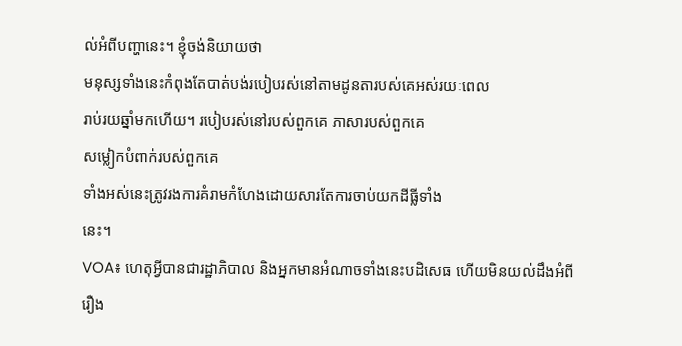ល់អំពីបញ្ហានេះ។ ខ្ញុំចង់និយាយថា
មនុស្សទាំងនេះកំពុងតែបាត់បង់របៀបរស់នៅតាមដូនតារបស់គេអស់រយៈពេល
រាប់រយឆ្នាំមកហើយ។ របៀបរស់នៅរបស់ពួកគេ ភាសារបស់ពួកគេ
សម្លៀកបំពាក់របស់ពួកគេ
ទាំងអស់នេះត្រូវរងការគំរាមកំហែងដោយសារតែការចាប់យកដីធ្លីទាំង
នេះ។
VOA៖ ហេតុអ្វីបានជារដ្ឋាភិបាល និងអ្នកមានអំណាចទាំងនេះបដិសេធ ហើយមិនយល់ដឹងអំពីរឿង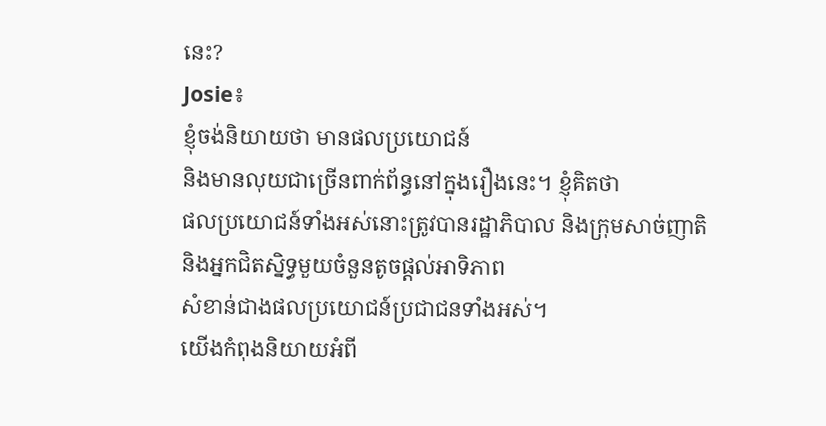នេះ?
Josie៖
ខ្ញុំចង់និយាយថា មានផលប្រយោជន៍
និងមានលុយជាច្រើនពាក់ព័ន្ធនៅក្នុងរឿងនេះ។ ខ្ញុំគិតថា
ផលប្រយោជន៍ទាំងអស់នោះត្រូវបានរដ្ឋាភិបាល និងក្រុមសាច់ញាតិ
និងអ្នកជិតស្និទ្ធមួយចំនួនតូចផ្តល់អាទិភាព
សំខាន់ជាងផលប្រយោជន៍ប្រជាជនទាំងអស់។
យើងកំពុងនិយាយអំពី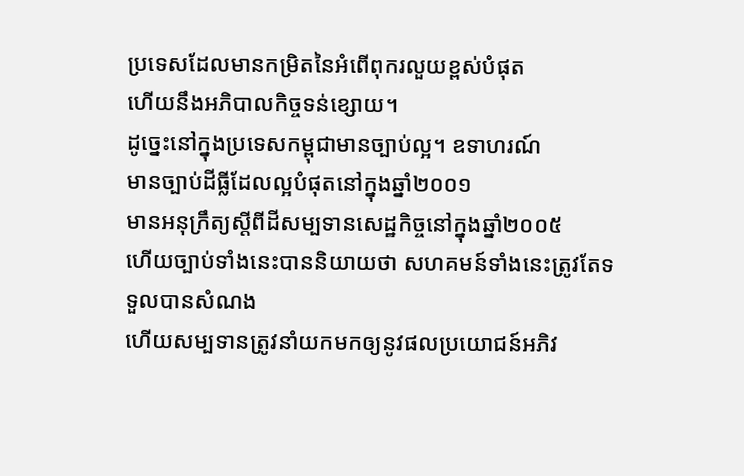ប្រទេសដែលមានកម្រិតនៃអំពើពុករលួយខ្ពស់បំផុត
ហើយនឹងអភិបាលកិច្ចទន់ខ្សោយ។
ដូច្នេះនៅក្នុងប្រទេសកម្ពុជាមានច្បាប់ល្អ។ ឧទាហរណ៍
មានច្បាប់ដីធ្លីដែលល្អបំផុតនៅក្នុងឆ្នាំ២០០១
មានអនុក្រឹត្យស្តីពីដីសម្បទានសេដ្ឋកិច្ចនៅក្នុងឆ្នាំ២០០៥
ហើយច្បាប់ទាំងនេះបាននិយាយថា សហគមន៍ទាំងនេះត្រូវតែទទួលបានសំណង
ហើយសម្បទានត្រូវនាំយកមកឲ្យនូវផលប្រយោជន៍អភិវ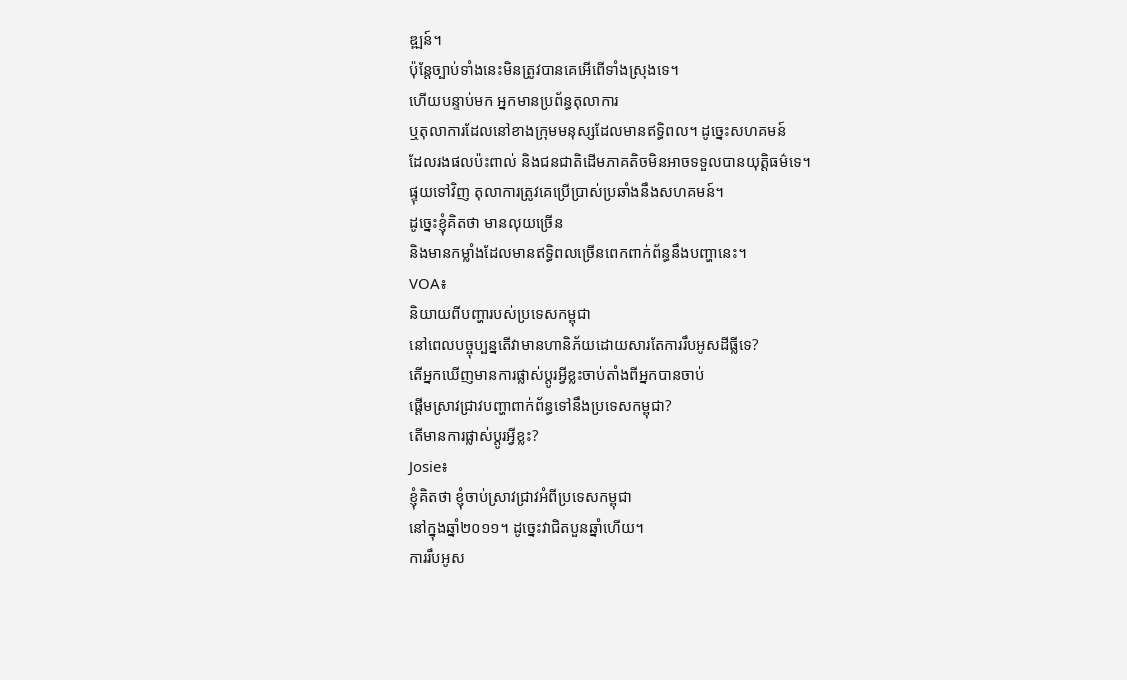ឌ្ឍន៍។
ប៉ុន្តែច្បាប់ទាំងនេះមិនត្រូវបានគេអើពើទាំងស្រុងទេ។
ហើយបន្ទាប់មក អ្នកមានប្រព័ន្ធតុលាការ
ឬតុលាការដែលនៅខាងក្រុមមនុស្សដែលមានឥទ្ធិពល។ ដូច្នេះសហគមន៍
ដែលរងផលប៉ះពាល់ និងជនជាតិដើមភាគតិចមិនអាចទទួលបានយុត្តិធម៌ទេ។
ផ្ទុយទៅវិញ តុលាការត្រូវគេប្រើប្រាស់ប្រឆាំងនឹងសហគមន៍។
ដូច្នេះខ្ញុំគិតថា មានលុយច្រើន
និងមានកម្លាំងដែលមានឥទ្ធិពលច្រើនពេកពាក់ព័ន្ធនឹងបញ្ហានេះ។
VOA៖
និយាយពីបញ្ហារបស់ប្រទេសកម្ពុជា
នៅពេលបច្ចុប្បន្នតើវាមានហានិភ័យដោយសារតែការរឹបអូសដីធ្លីទេ?
តើអ្នកឃើញមានការផ្លាស់ប្តូរអ្វីខ្លះចាប់តាំងពីអ្នកបានចាប់
ផ្តើមស្រាវជ្រាវបញ្ហាពាក់ព័ន្ធទៅនឹងប្រទេសកម្ពុជា?
តើមានការផ្លាស់ប្តូរអ្វីខ្លះ?
Josie៖
ខ្ញុំគិតថា ខ្ញុំចាប់ស្រាវជ្រាវអំពីប្រទេសកម្ពុជា
នៅក្នុងឆ្នាំ២០១១។ ដូច្នេះវាជិតបួនឆ្នាំហើយ។
ការរឹបអូស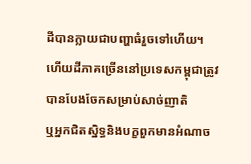ដីបានក្លាយជាបញ្ហាធំរួចទៅហើយ។
ហើយដីភាគច្រើននៅប្រទេសកម្ពុជាត្រូវបានបែងចែកសម្រាប់សាច់ញាតិ
ឬអ្នកជិតស្និទ្ធនិងបក្ខពួកមានអំណាច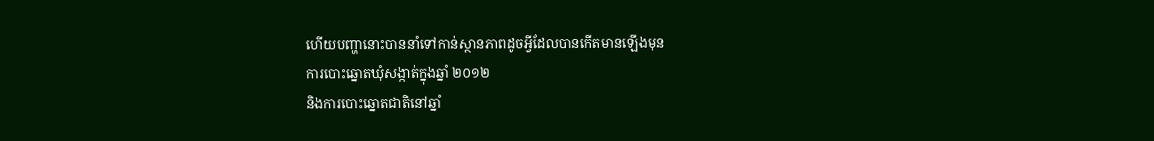ហើយបញ្ហានោះបាននាំទៅកាន់ស្ថានភាពដូចអ្វីដែលបានកើតមានឡើងមុន
ការបោះឆ្នោតឃុំសង្កាត់ក្នុងឆ្នាំ ២០១២
និងការបោះឆ្នោតជាតិនៅឆ្នាំ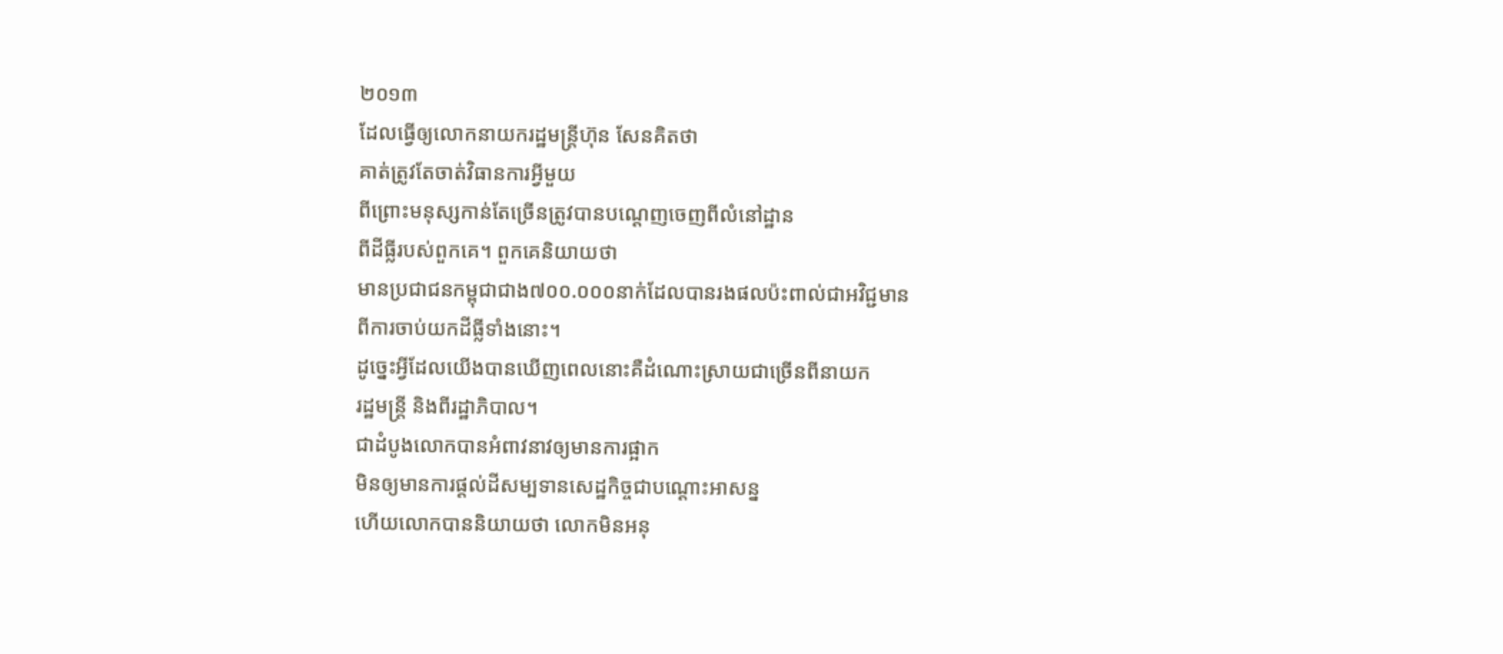២០១៣
ដែលធ្វើឲ្យលោកនាយករដ្ឋមន្ត្រីហ៊ុន សែនគិតថា
គាត់ត្រូវតែចាត់វិធានការអ្វីមួយ
ពីព្រោះមនុស្សកាន់តែច្រើនត្រូវបានបណ្តេញចេញពីលំនៅដ្ឋាន
ពីដីធ្លីរបស់ពួកគេ។ ពួកគេនិយាយថា
មានប្រជាជនកម្ពុជាជាង៧០០.០០០នាក់ដែលបានរងផលប៉ះពាល់ជាអវិជ្ជមាន
ពីការចាប់យកដីធ្លីទាំងនោះ។
ដូច្នេះអ្វីដែលយើងបានឃើញពេលនោះគឺដំណោះស្រាយជាច្រើនពីនាយក
រដ្ឋមន្រ្តី និងពីរដ្ឋាភិបាល។
ជាដំបូងលោកបានអំពាវនាវឲ្យមានការផ្អាក
មិនឲ្យមានការផ្តល់ដីសម្បទានសេដ្ឋកិច្ចជាបណ្តោះអាសន្ន
ហើយលោកបាននិយាយថា លោកមិនអនុ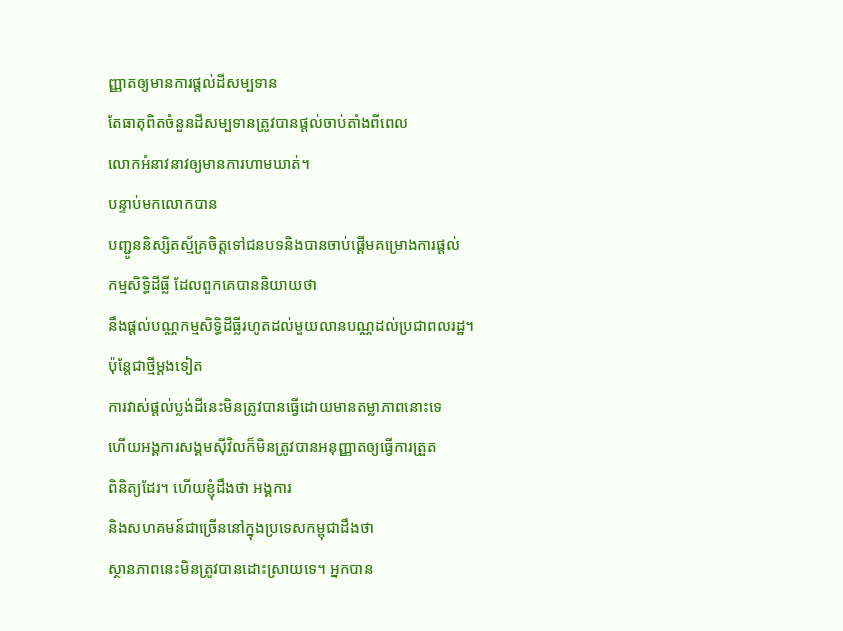ញ្ញាតឲ្យមានការផ្តល់ដីសម្បទាន
តែធាតុពិតចំនួនដីសម្បទានត្រូវបានផ្តល់ចាប់តាំងពីពេល
លោកអំនាវនាវឲ្យមានការហាមឃាត់។
បន្ទាប់មកលោកបាន
បញ្ជូននិស្សិតស្ម័គ្រចិត្តទៅជនបទនិងបានចាប់ផ្តើមគម្រោងការផ្ដល់
កម្មសិទ្ធិដីធ្លី ដែលពួកគេបាននិយាយថា
នឹងផ្តល់បណ្ណកម្មសិទ្ធិដីធ្លីរហូតដល់មួយលានបណ្ណដល់ប្រជាពលរដ្ឋ។
ប៉ុន្តែជាថ្មីម្តងទៀត
ការវាស់ផ្តល់ប្លង់ដីនេះមិនត្រូវបានធ្វើដោយមានតម្លាភាពនោះទេ
ហើយអង្គការសង្គមស៊ីវិលក៏មិនត្រូវបានអនុញ្ញាតឲ្យធ្វើការត្រួត
ពិនិត្យដែរ។ ហើយខ្ញុំដឹងថា អង្គការ
និងសហគមន៍ជាច្រើននៅក្នុងប្រទេសកម្ពុជាដឹងថា
ស្ថានភាពនេះមិនត្រូវបានដោះស្រាយទេ។ អ្នកបាន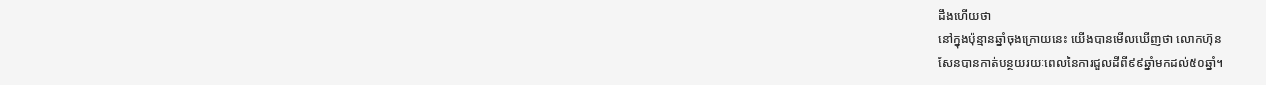ដឹងហើយថា
នៅក្នុងប៉ុន្មានឆ្នាំចុងក្រោយនេះ យើងបានមើលឃើញថា លោកហ៊ុន
សែនបានកាត់បន្ថយរយៈពេលនៃការជួលដីពី៩៩ឆ្នាំមកដល់៥០ឆ្នាំ។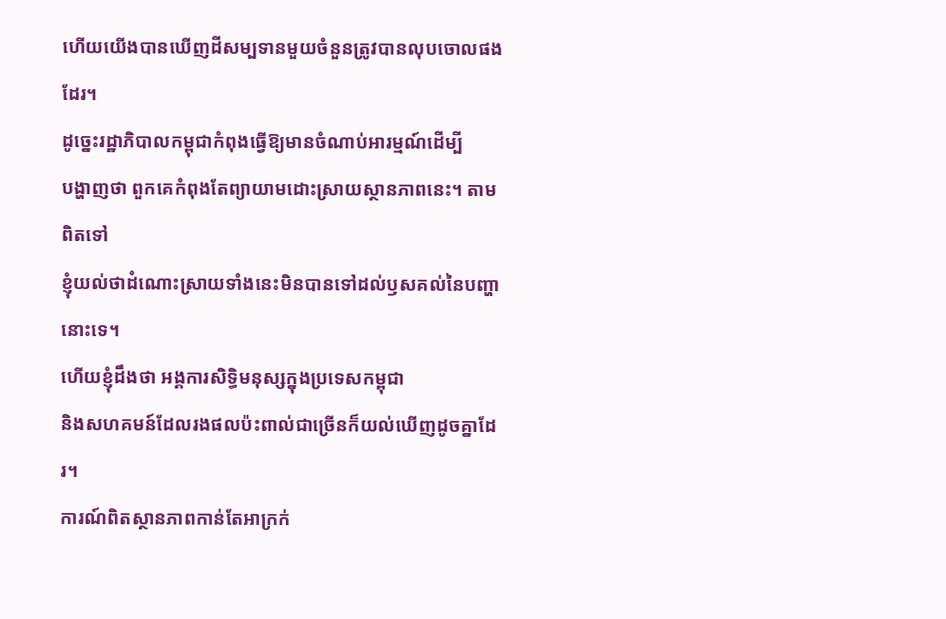ហើយយើងបានឃើញដីសម្បទានមួយចំនួនត្រូវបានលុបចោលផងដែរ។
ដូច្នេះរដ្ឋាភិបាលកម្ពុជាកំពុងធ្វើឱ្យមានចំណាប់អារម្មណ៍ដើម្បី
បង្ហាញថា ពួកគេកំពុងតែព្យាយាមដោះស្រាយស្ថានភាពនេះ។ តាមពិតទៅ
ខ្ញុំយល់ថាដំណោះស្រាយទាំងនេះមិនបានទៅដល់ឫសគល់នៃបញ្ហានោះទេ។
ហើយខ្ញុំដឹងថា អង្គការសិទ្ធិមនុស្សក្នុងប្រទេសកម្ពុជា
និងសហគមន៍ដែលរងផលប៉ះពាល់ជាច្រើនក៏យល់ឃើញដូចគ្នាដែរ។
ការណ៍ពិតស្ថានភាពកាន់តែអាក្រក់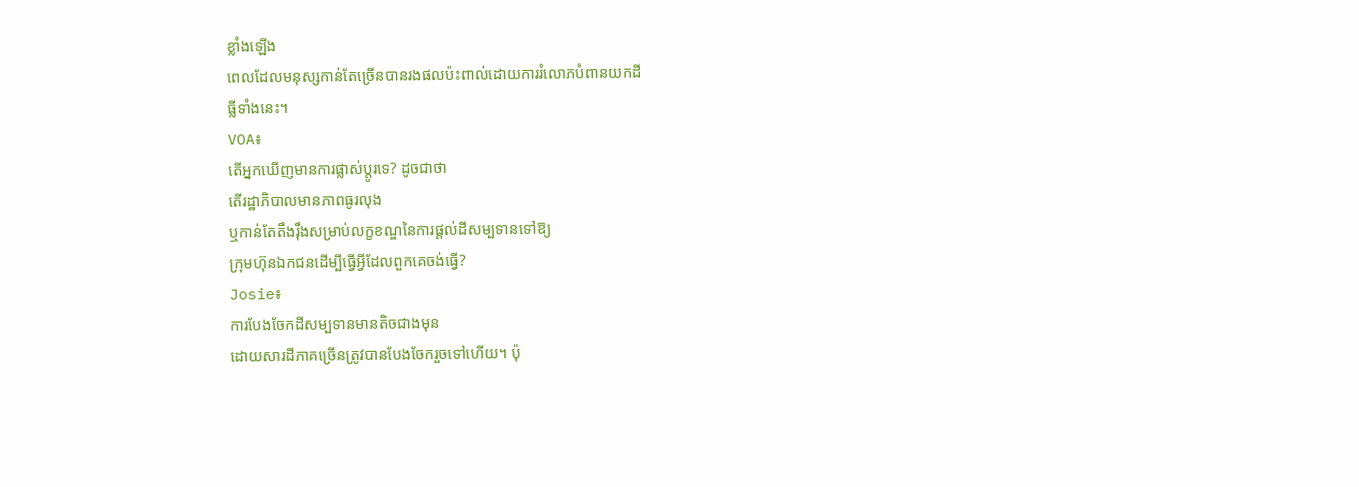ខ្លាំងឡើង
ពេលដែលមនុស្សកាន់តែច្រើនបានរងផលប៉ះពាល់ដោយការរំលោភបំពានយកដី
ធ្លីទាំងនេះ។
VOA៖
តើអ្នកឃើញមានការផ្លាស់ប្តូរទេ? ដូចជាថា
តើរដ្ឋាភិបាលមានភាពធូរលុង
ឬកាន់តែតឹងរ៉ឹងសម្រាប់លក្ខខណ្ឌនៃការផ្តល់ដីសម្បទានទៅឱ្យ
ក្រុមហ៊ុនឯកជនដើម្បីធ្វើអ្វីដែលពួកគេចង់ធ្វើ?
Josie៖
ការបែងចែកដីសម្បទានមានតិចជាងមុន
ដោយសារដីភាគច្រើនត្រូវបានបែងចែករួចទៅហើយ។ ប៉ុ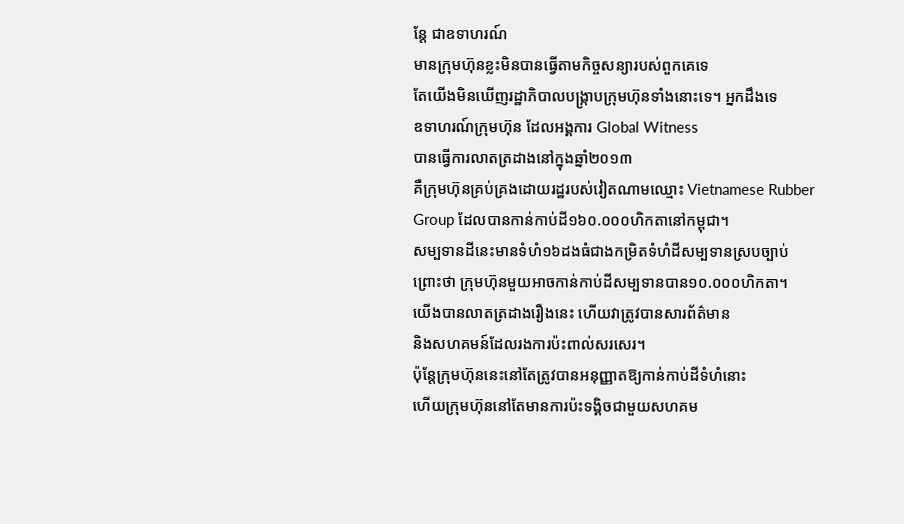ន្តែ ជាឧទាហរណ៍
មានក្រុមហ៊ុនខ្លះមិនបានធ្វើតាមកិច្ចសន្យារបស់ពួកគេទេ
តែយើងមិនឃើញរដ្ឋាភិបាលបង្ក្រាបក្រុមហ៊ុនទាំងនោះទេ។ អ្នកដឹងទេ
ឧទាហរណ៍ក្រុមហ៊ុន ដែលអង្គការ Global Witness
បានធ្វើការលាតត្រដាងនៅក្នុងឆ្នាំ២០១៣
គឺក្រុមហ៊ុនគ្រប់គ្រងដោយរដ្ឋរបស់វៀតណាមឈ្មោះ Vietnamese Rubber
Group ដែលបានកាន់កាប់ដី១៦០.០០០ហិកតានៅកម្ពុជា។
សម្បទានដីនេះមានទំហំ១៦ដងធំជាងកម្រិតទំហំដីសម្បទានស្របច្បាប់
ព្រោះថា ក្រុមហ៊ុនមួយអាចកាន់កាប់ដីសម្បទានបាន១០.០០០ហិកតា។
យើងបានលាតត្រដាងរឿងនេះ ហើយវាត្រូវបានសារព័ត៌មាន
និងសហគមន៍ដែលរងការប៉ះពាល់សរសេរ។
ប៉ុន្តែក្រុមហ៊ុននេះនៅតែត្រូវបានអនុញ្ញាតឱ្យកាន់កាប់ដីទំហំនោះ
ហើយក្រុមហ៊ុននៅតែមានការប៉ះទង្គិចជាមួយសហគម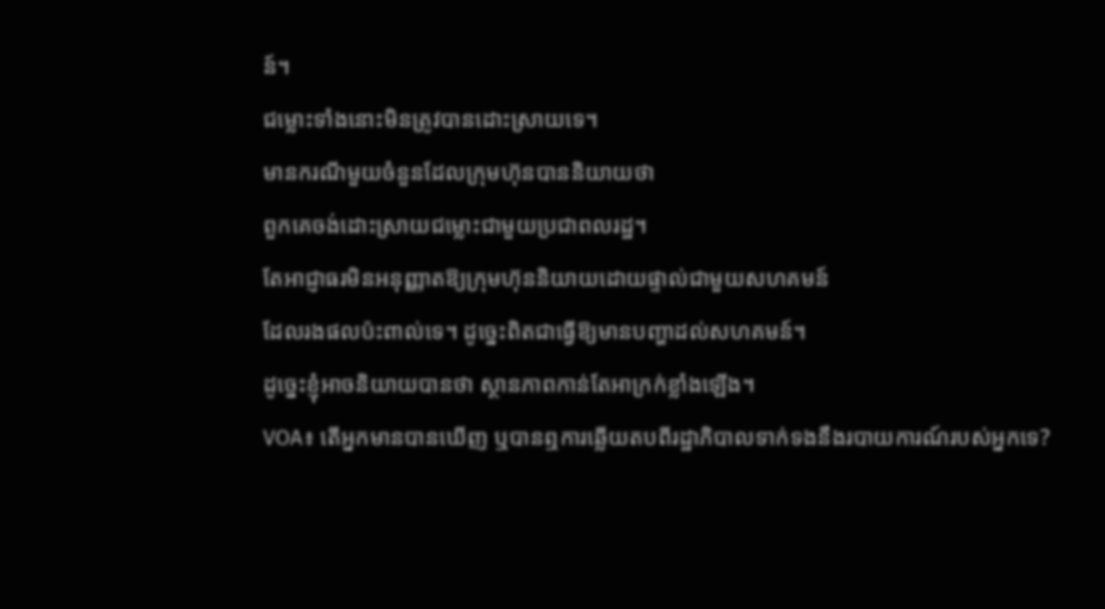ន៍។
ជម្លោះទាំងនោះមិនត្រូវបានដោះស្រាយទេ។
មានករណីមួយចំនួនដែលក្រុមហ៊ុនបាននិយាយថា
ពួកគេចង់ដោះស្រាយជម្លោះជាមួយប្រជាពលរដ្ឋ។
តែអាជ្ញាធរមិនអនុញ្ញាតឱ្យក្រុមហ៊ុននិយាយដោយផ្ទាល់ជាមួយសហគមន៍
ដែលរងផលប៉ះពាល់ទេ។ ដូច្នេះពិតជាធ្វើឱ្យមានបញ្ហាដល់សហគមន៍។
ដូច្នេះខ្ញុំអាចនិយាយបានថា ស្ថានភាពកាន់តែអាក្រក់ខ្លាំងឡើង។
VOA៖ តើអ្នកមានបានឃើញ ឬបានឮការឆ្លើយតបពីរដ្ឋាភិបាលទាក់ទងនឹងរបាយការណ៍របស់អ្នកទេ?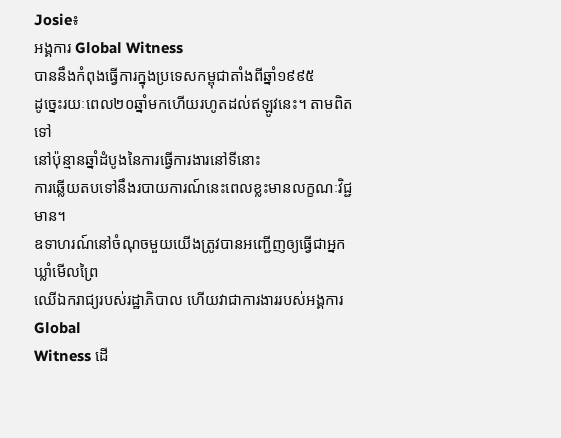Josie៖
អង្គការ Global Witness
បាននឹងកំពុងធ្វើការក្នុងប្រទេសកម្ពុជាតាំងពីឆ្នាំ១៩៩៥
ដូច្នេះរយៈពេល២០ឆ្នាំមកហើយរហូតដល់ឥឡូវនេះ។ តាមពិតទៅ
នៅប៉ុន្មានឆ្នាំដំបូងនៃការធ្វើការងារនៅទីនោះ
ការឆ្លើយតបទៅនឹងរបាយការណ៍នេះពេលខ្លះមានលក្ខណៈវិជ្ជមាន។
ឧទាហរណ៍នៅចំណុចមួយយើងត្រូវបានអញ្ជើញឲ្យធ្វើជាអ្នកឃ្លាំមើលព្រៃ
ឈើឯករាជ្យរបស់រដ្ឋាភិបាល ហើយវាជាការងាររបស់អង្គការ Global
Witness ដើ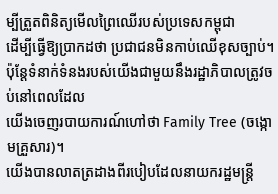ម្បីត្រួតពិនិត្យមើលព្រៃឈើរបស់ប្រទេសកម្ពុជា
ដើម្បីធ្វើឱ្យប្រាកដថា ប្រជាជនមិនកាប់ឈើខុសច្បាប់។
ប៉ុន្តែទំនាក់ទំនងរបស់យើងជាមួយនឹងរដ្ឋាភិបាលត្រូវចប់នៅពេលដែល
យើងចេញរបាយការណ៍ហៅថា Family Tree (ចង្កោមគ្រួសារ)។
យើងបានលាតត្រដាងពីរបៀបដែលនាយករដ្ឋមន្រ្តី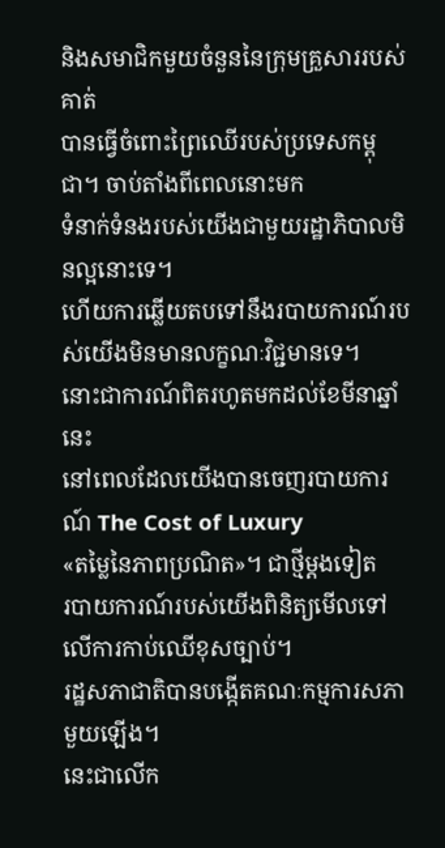និងសមាជិកមួយចំនួននៃក្រុមគ្រួសាររបស់គាត់
បានធ្វើចំពោះព្រៃឈើរបស់ប្រទេសកម្ពុជា។ ចាប់តាំងពីពេលនោះមក
ទំនាក់ទំនងរបស់យើងជាមួយរដ្ឋាភិបាលមិនល្អនោះទេ។
ហើយការឆ្លើយតបទៅនឹងរបាយការណ៍របស់យើងមិនមានលក្ខណៈវិជ្ជមានទេ។
នោះជាការណ៍ពិតរហូតមកដល់ខែមីនាឆ្នាំនេះ
នៅពេលដែលយើងបានចេញរបាយការណ៍ The Cost of Luxury
«តម្លៃនៃភាពប្រណិត»។ ជាថ្មីម្តងទៀត
របាយការណ៍របស់យើងពិនិត្យមើលទៅលើការកាប់ឈើខុសច្បាប់។
រដ្ឋសភាជាតិបានបង្កើតគណៈកម្មការសភាមួយឡើង។
នេះជាលើក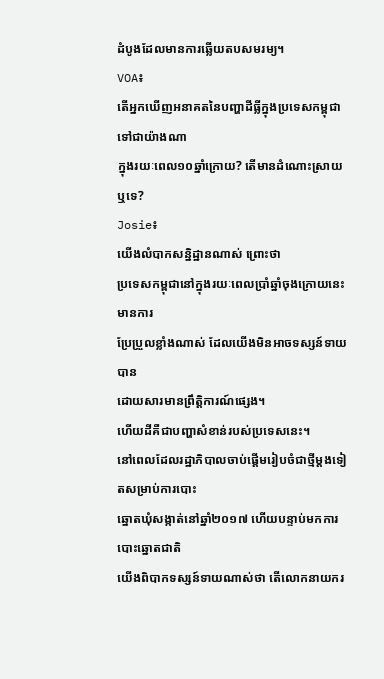ដំបូងដែលមានការឆ្លើយតបសមរម្យ។
VOA៖
តើអ្នកឃើញអនាគតនៃបញ្ហាដីធ្លីក្នុងប្រទេសកម្ពុជាទៅជាយ៉ាងណា
ក្នុងរយៈពេល១០ឆ្នាំក្រោយ? តើមានដំណោះស្រាយឬទេ?
Josie៖
យើងលំបាកសន្និដ្ឋានណាស់ ព្រោះថា
ប្រទេសកម្ពុជានៅក្នុងរយៈពេលប្រាំឆ្នាំចុងក្រោយនេះមានការ
ប្រែប្រួលខ្លាំងណាស់ ដែលយើងមិនអាចទស្សន៍ទាយបាន
ដោយសារមានព្រឹត្តិការណ៍ផ្សេង។
ហើយដីគឺជាបញ្ហាសំខាន់របស់ប្រទេសនេះ។
នៅពេលដែលរដ្ឋាភិបាលចាប់ផ្តើមរៀបចំជាថ្មីម្តងទៀតសម្រាប់ការបោះ
ឆ្នោតឃុំសង្កាត់នៅឆ្នាំ២០១៧ ហើយបន្ទាប់មកការបោះឆ្នោតជាតិ
យើងពិបាកទស្សន៍ទាយណាស់ថា តើលោកនាយករ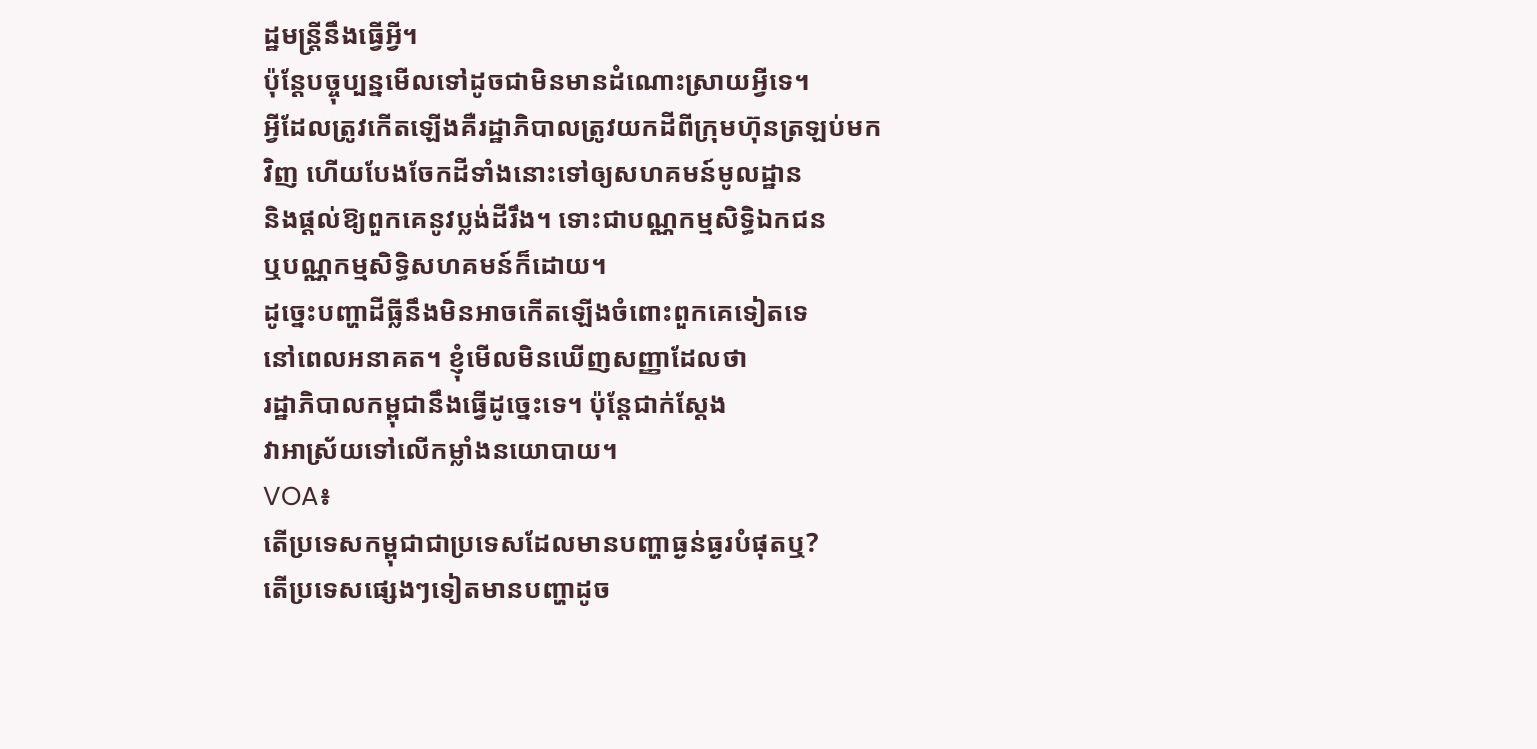ដ្ឋមន្ត្រីនឹងធ្វើអ្វី។
ប៉ុន្តែបច្ចុប្បន្នមើលទៅដូចជាមិនមានដំណោះស្រាយអ្វីទេ។
អ្វីដែលត្រូវកើតឡើងគឺរដ្ឋាភិបាលត្រូវយកដីពីក្រុមហ៊ុនត្រឡប់មក
វិញ ហើយបែងចែកដីទាំងនោះទៅឲ្យសហគមន៍មូលដ្ឋាន
និងផ្តល់ឱ្យពួកគេនូវប្លង់ដីរឹង។ ទោះជាបណ្ណកម្មសិទ្ធិឯកជន
ឬបណ្ណកម្មសិទ្ធិសហគមន៍ក៏ដោយ។
ដូច្នេះបញ្ហាដីធ្លីនឹងមិនអាចកើតឡើងចំពោះពួកគេទៀតទេ
នៅពេលអនាគត។ ខ្ញុំមើលមិនឃើញសញ្ញាដែលថា
រដ្ឋាភិបាលកម្ពុជានឹងធ្វើដូច្នេះទេ។ ប៉ុន្តែជាក់ស្តែង
វាអាស្រ័យទៅលើកម្លាំងនយោបាយ។
VOA៖
តើប្រទេសកម្ពុជាជាប្រទេសដែលមានបញ្ហាធ្ងន់ធ្ងរបំផុតឬ?
តើប្រទេសផ្សេងៗទៀតមានបញ្ហាដូច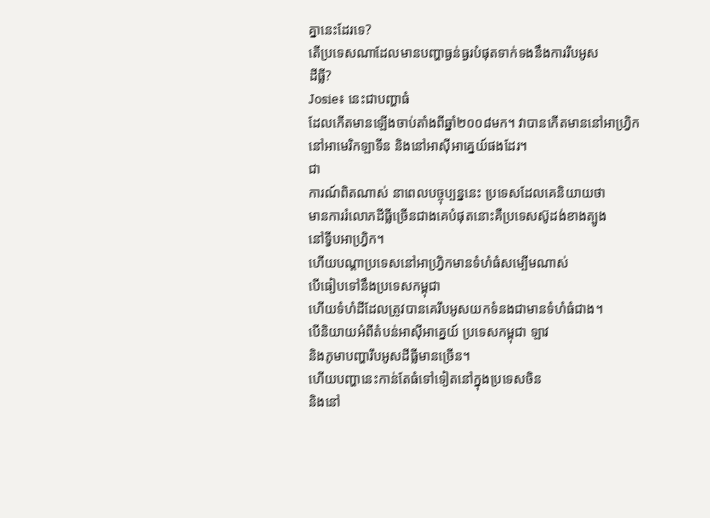គ្នានេះដែរទេ?
តើប្រទេសណាដែលមានបញ្ហាធ្ងន់ធ្ងរបំផុតទាក់ទងនឹងការរឹបអូស
ដីធ្លី?
Josie៖ នេះជាបញ្ហាធំ
ដែលកើតមានឡើងចាប់តាំងពីឆ្នាំ២០០៨មក។ វាបានកើតមាននៅអាហ្វ្រិក
នៅអាមេរិកឡាទីន និងនៅអាស៊ីអាគ្នេយ៍ផងដែរ។
ជា
ការណ៍ពិតណាស់ នាពេលបច្ចុប្បន្ននេះ ប្រទេសដែលគេនិយាយថា
មានការរំលោភដីធ្លីច្រើនជាងគេបំផុតនោះគឺប្រទេសស៊ូដង់ខាងត្បូង
នៅទ្វីបអាហ្វ្រិក។
ហើយបណ្តាប្រទេសនៅអាហ្វ្រិកមានទំហំធំសម្បើមណាស់
បើធៀបទៅនឹងប្រទេសកម្ពុជា
ហើយទំហំដីដែលត្រូវបានគេរឹបអូសយកទំនងជាមានទំហំធំជាង។
បើនិយាយអំពីតំបន់អាស៊ីអាគ្នេយ៍ ប្រទេសកម្ពុជា ឡាវ
និងភូមាបញ្ហារឹបអូសដីធ្លីមានច្រើន។
ហើយបញ្ហានេះកាន់តែធំទៅទៀតនៅក្នុងប្រទេសចិន
និងនៅ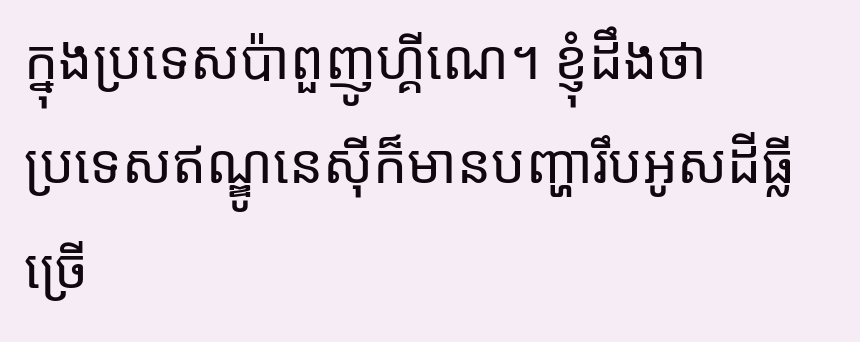ក្នុងប្រទេសប៉ាពួញូហ្គីណេ។ ខ្ញុំដឹងថា
ប្រទេសឥណ្ឌូនេស៊ីក៏មានបញ្ហារឹបអូសដីធ្លីច្រើ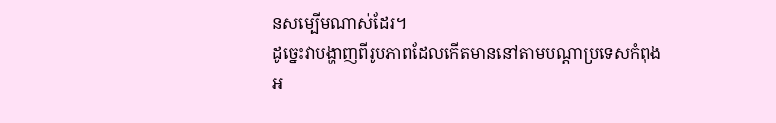នសម្បើមណាស់ដែរ។
ដូច្នេះវាបង្ហាញពីរូបភាពដែលកើតមាននៅតាមបណ្តាប្រទេសកំពុង
អ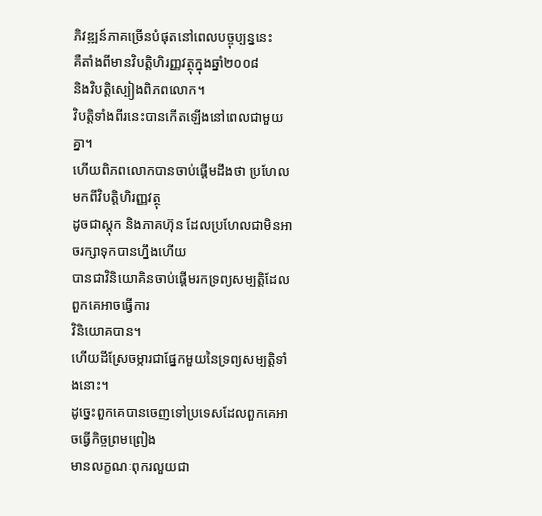ភិវឌ្ឍន៍ភាគច្រើនបំផុតនៅពេលបច្ចុប្បន្ននេះ
គឺតាំងពីមានវិបត្តិហិរញ្ញវត្ថុក្នុងឆ្នាំ២០០៨
និងវិបត្តិស្បៀងពិភពលោក។
វិបត្តិទាំងពីរនេះបានកើតឡើងនៅពេលជាមួយគ្នា។
ហើយពិភពលោកបានចាប់ផ្តើមដឹងថា ប្រហែលមកពីវិបត្តិហិរញ្ញវត្ថុ
ដូចជាស្តុក និងភាគហ៊ុន ដែលប្រហែលជាមិនអាចរក្សាទុកបានហ្នឹងហើយ
បានជាវិនិយោគិនចាប់ផ្តើមរកទ្រព្យសម្បត្តិដែលពួកគេអាចធ្វើការ
វិនិយោគបាន។
ហើយដីស្រែចម្ការជាផ្នែកមួយនៃទ្រព្យសម្បត្តិទាំងនោះ។
ដូច្នេះពួកគេបានចេញទៅប្រទេសដែលពួកគេអាចធ្វើកិច្ចព្រមព្រៀង
មានលក្ខណៈពុករលួយជា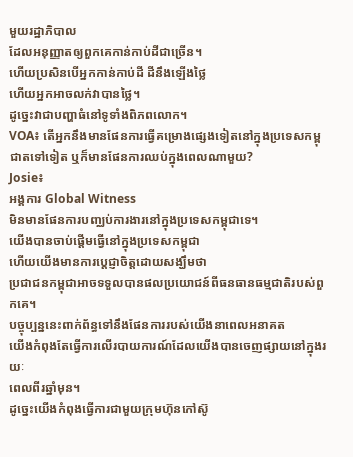មួយរដ្ឋាភិបាល
ដែលអនុញ្ញាតឲ្យពួកគេកាន់កាប់ដីជាច្រើន។
ហើយប្រសិនបើអ្នកកាន់កាប់ដី ដីនឹងឡើងថ្លៃ
ហើយអ្នកអាចលក់វាបានថ្លៃ។
ដូច្នេះវាជាបញ្ហាធំនៅទូទាំងពិភពលោក។
VOA៖ តើអ្នកនឹងមានផែនការធ្វើគម្រោងផ្សេងទៀតនៅក្នុងប្រទេសកម្ពុជាតទៅទៀត ឬក៏មានផែនការឈប់ក្នុងពេលណាមួយ?
Josie៖
អង្គការ Global Witness
មិនមានផែនការបញ្ឈប់ការងារនៅក្នុងប្រទេសកម្ពុជាទេ។
យើងបានចាប់ផ្តើមធ្វើនៅក្នុងប្រទេសកម្ពុជា
ហើយយើងមានការប្តេជ្ញាចិត្តដោយសង្ឃឹមថា
ប្រជាជនកម្ពុជាអាចទទួលបានផលប្រយោជន៍ពីធនធានធម្មជាតិរបស់ពួកគេ។
បច្ចុប្បន្ននេះពាក់ព័ន្ធទៅនឹងផែនការរបស់យើងនាពេលអនាគត
យើងកំពុងតែធ្វើការលើរបាយការណ៍ដែលយើងបានចេញផ្សាយនៅក្នុងរយៈ
ពេលពីរឆ្នាំមុន។
ដូច្នេះយើងកំពុងធ្វើការជាមួយក្រុមហ៊ុនកៅស៊ូ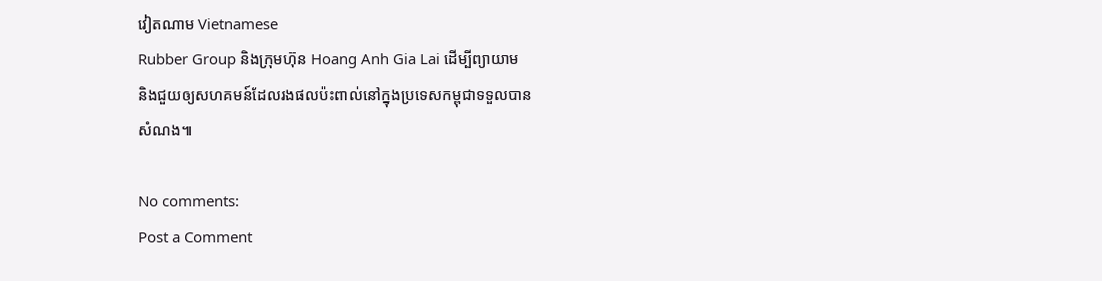វៀតណាម Vietnamese
Rubber Group និងក្រុមហ៊ុន Hoang Anh Gia Lai ដើម្បីព្យាយាម
និងជួយឲ្យសហគមន៍ដែលរងផលប៉ះពាល់នៅក្នុងប្រទេសកម្ពុជាទទួលបាន
សំណង៕

No comments:
Post a Comment